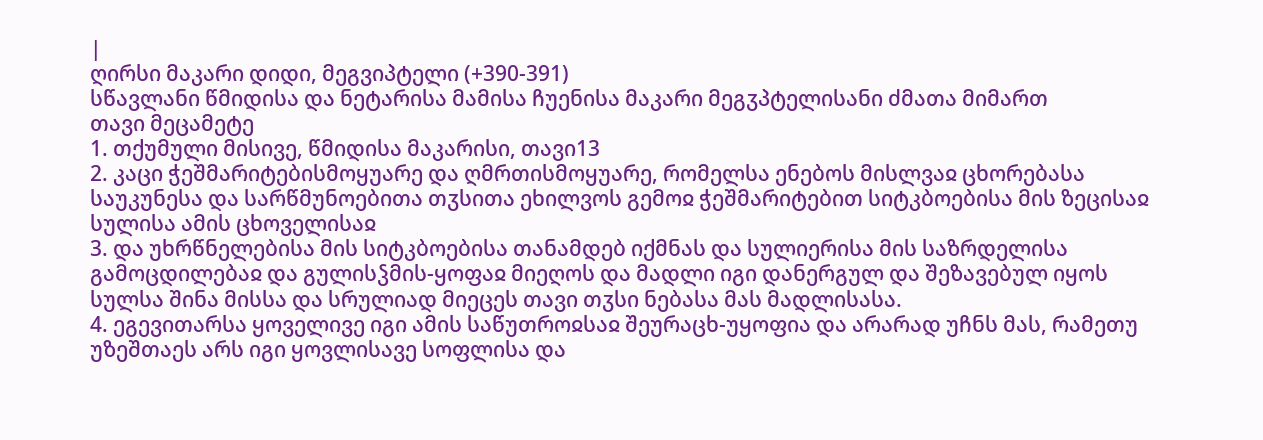|
ღირსი მაკარი დიდი, მეგვიპტელი (+390-391)
სწავლანი წმიდისა და ნეტარისა მამისა ჩუენისა მაკარი მეგჳპტელისანი ძმათა მიმართ
თავი მეცამეტე
1. თქუმული მისივე, წმიდისა მაკარისი, თავი13
2. კაცი ჭეშმარიტებისმოყუარე და ღმრთისმოყუარე, რომელსა ენებოს მისლვაჲ ცხორებასა საუკუნესა და სარწმუნოებითა თჳსითა ეხილვოს გემოჲ ჭეშმარიტებით სიტკბოებისა მის ზეცისაჲ სულისა ამის ცხოველისაჲ
3. და უხრწნელებისა მის სიტკბოებისა თანამდებ იქმნას და სულიერისა მის საზრდელისა გამოცდილებაჲ და გულისჴმის-ყოფაჲ მიეღოს და მადლი იგი დანერგულ და შეზავებულ იყოს სულსა შინა მისსა და სრულიად მიეცეს თავი თჳსი ნებასა მას მადლისასა.
4. ეგევითარსა ყოველივე იგი ამის საწუთროჲსაჲ შეურაცხ-უყოფია და არარად უჩნს მას, რამეთუ უზეშთაეს არს იგი ყოვლისავე სოფლისა და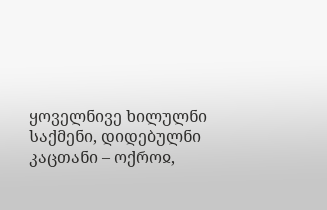ყოველნივე ხილულნი საქმენი, დიდებულნი კაცთანი – ოქროჲ,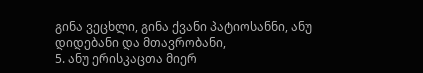გინა ვეცხლი, გინა ქვანი პატიოსანნი, ანუ დიდებანი და მთავრობანი,
5. ანუ ერისკაცთა მიერ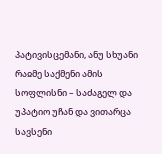პატივისცემანი, ანუ სხუანი რაჲმე საქმენი ამის სოფლისნი – საძაგელ და უპატიო უჩან და ვითარცა სავსენი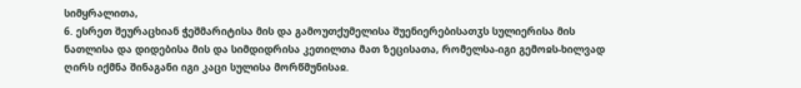სიმყრალითა,
6. ესრეთ შეურაცხიან ჭეშმარიტისა მის და გამოუთქუმელისა შუენიერებისათჳს სულიერისა მის ნათლისა და დიდებისა მის და სიმდიდრისა კეთილთა მათ ზეცისათა, რომელსა-იგი გემოჲს-ხილვად ღირს იქმნა შინაგანი იგი კაცი სულისა მორწმუნისაჲ.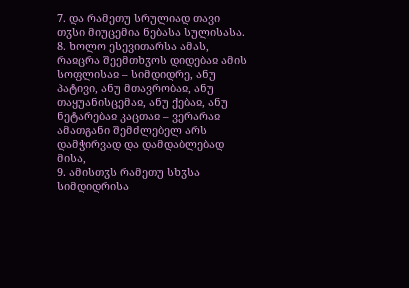7. და რამეთუ სრულიად თავი თჳსი მიუცემია ნებასა სულისასა.
8. ხოლო ესევითარსა ამას, რაჲცრა შეემთხჳოს დიდებაჲ ამის სოფლისაჲ – სიმდიდრე, ანუ პატივი, ანუ მთავრობაჲ, ანუ თაყუანისცემაჲ, ანუ ქებაჲ, ანუ ნეტარებაჲ კაცთაჲ – ვერარაჲ ამათგანი შემძლებელ არს დამჭირვად და დამდაბლებად მისა,
9. ამისთჳს რამეთუ სხჳსა სიმდიდრისა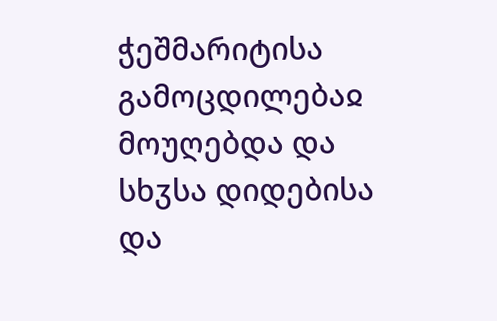ჭეშმარიტისა გამოცდილებაჲ მოუღებდა და სხჳსა დიდებისა და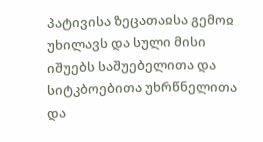პატივისა ზეცათაჲსა გემოჲ უხილავს და სული მისი იშუებს საშუებელითა და სიტკბოებითა უხრწნელითა და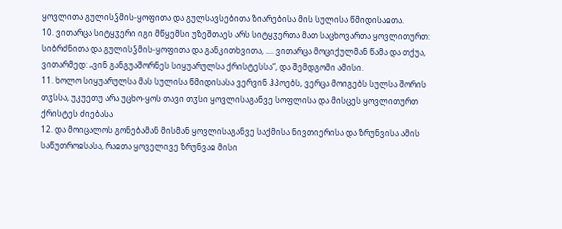ყოვლითა გულისჴმის-ყოფითა და გულსავსებითა ზიარებისა მის სულისა წმიდისაჲთა.
10. ვითარცა სიტყჳერი იგი მწყემსი უზეშთაეს არს სიტყჳერთა მათ საცხოვართა ყოვლითურთ: სიბრძნითა და გულისჴმის-ყოფითა და განკითხვითა, .... ვითარცა მოციქულმან წამა და თქუა, ვითარმედ: „ვინ განგუაშორნეს სიყუარულსა ქრისტესსა“, და შემდგომი ამისი.
11. ხოლო სიყუარულსა მას სულისა წმიდისასა ვერვინ ჰპოებს, ვერცა მოიგებს სულსა შორის თჳსსა, უკუეთუ არა უცხო-ყოს თავი თჳსი ყოვლისაგანვე სოფლისა და მისცეს ყოვლითურთ ქრისტეს ძიებასა
12. და მოიცალოს გონებამან მისმან ყოვლისაგანვე საქმისა ნივთიერისა და ზრუნვისა ამის საწუთროჲსასა, რაჲთა ყოველივე ზრუნვაჲ მისი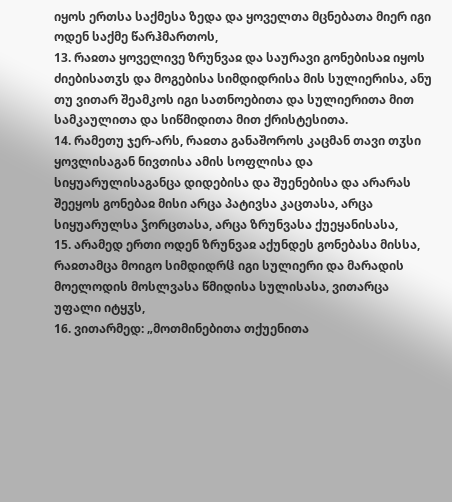იყოს ერთსა საქმესა ზედა და ყოველთა მცნებათა მიერ იგი ოდენ საქმე წარჰმართოს,
13. რაჲთა ყოველივე ზრუნვაჲ და საურავი გონებისაჲ იყოს ძიებისათჳს და მოგებისა სიმდიდრისა მის სულიერისა, ანუ თუ ვითარ შეამკოს იგი სათნოებითა და სულიერითა მით სამკაულითა და სიწმიდითა მით ქრისტესითა.
14. რამეთუ ჯერ-არს, რაჲთა განაშოროს კაცმან თავი თჳსი ყოვლისაგან ნივთისა ამის სოფლისა და სიყუარულისაგანცა დიდებისა და შუენებისა და არარას შეეყოს გონებაჲ მისი არცა პატივსა კაცთასა, არცა სიყუარულსა ჴორცთასა, არცა ზრუნვასა ქუეყანისასა,
15. არამედ ერთი ოდენ ზრუნვაჲ აქუნდეს გონებასა მისსა, რაჲთამცა მოიგო სიმდიდრჱ იგი სულიერი და მარადის მოელოდის მოსლვასა წმიდისა სულისასა, ვითარცა უფალი იტყჳს,
16. ვითარმედ: „მოთმინებითა თქუენითა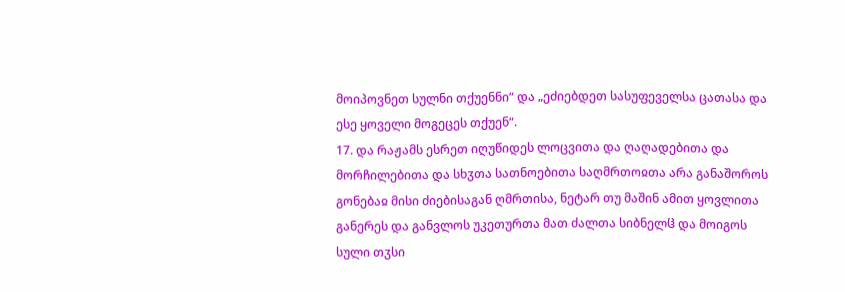მოიპოვნეთ სულნი თქუენნი“ და „ეძიებდეთ სასუფეველსა ცათასა და ესე ყოველი მოგეცეს თქუენ“.
17. და რაჟამს ესრეთ იღუწიდეს ლოცვითა და ღაღადებითა და მორჩილებითა და სხჳთა სათნოებითა საღმრთოჲთა არა განაშოროს გონებაჲ მისი ძიებისაგან ღმრთისა, ნეტარ თუ მაშინ ამით ყოვლითა განერეს და განვლოს უკეთურთა მათ ძალთა სიბნელჱ და მოიგოს სული თჳსი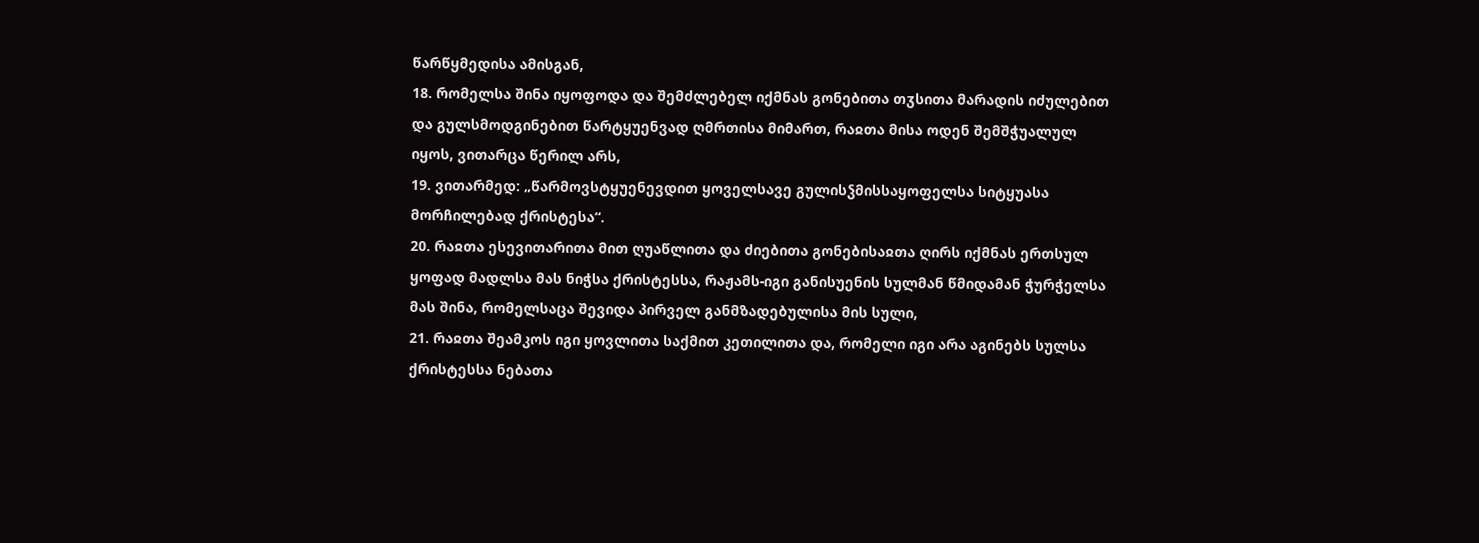წარწყმედისა ამისგან,
18. რომელსა შინა იყოფოდა და შემძლებელ იქმნას გონებითა თჳსითა მარადის იძულებით და გულსმოდგინებით წარტყუენვად ღმრთისა მიმართ, რაჲთა მისა ოდენ შემშჭუალულ იყოს, ვითარცა წერილ არს,
19. ვითარმედ: „წარმოვსტყუენევდით ყოველსავე გულისჴმისსაყოფელსა სიტყუასა მორჩილებად ქრისტესა“.
20. რაჲთა ესევითარითა მით ღუაწლითა და ძიებითა გონებისაჲთა ღირს იქმნას ერთსულ ყოფად მადლსა მას ნიჭსა ქრისტესსა, რაჟამს-იგი განისუენის სულმან წმიდამან ჭურჭელსა მას შინა, რომელსაცა შევიდა პირველ განმზადებულისა მის სული,
21. რაჲთა შეამკოს იგი ყოვლითა საქმით კეთილითა და, რომელი იგი არა აგინებს სულსა ქრისტესსა ნებათა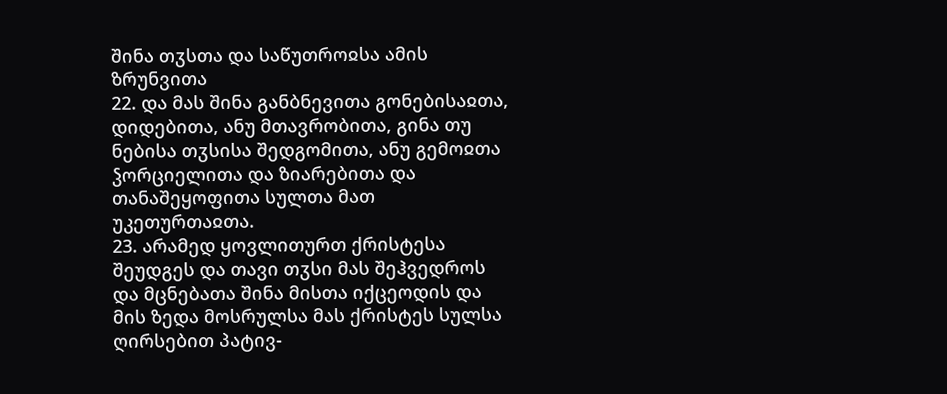შინა თჳსთა და საწუთროჲსა ამის ზრუნვითა
22. და მას შინა განბნევითა გონებისაჲთა, დიდებითა, ანუ მთავრობითა, გინა თუ ნებისა თჳსისა შედგომითა, ანუ გემოჲთა ჴორციელითა და ზიარებითა და თანაშეყოფითა სულთა მათ უკეთურთაჲთა.
23. არამედ ყოვლითურთ ქრისტესა შეუდგეს და თავი თჳსი მას შეჰვედროს და მცნებათა შინა მისთა იქცეოდის და მის ზედა მოსრულსა მას ქრისტეს სულსა ღირსებით პატივ-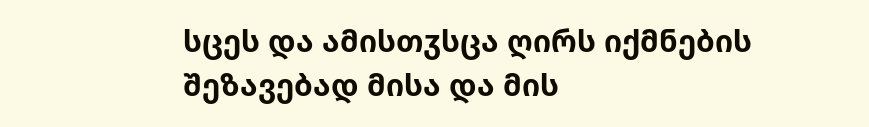სცეს და ამისთჳსცა ღირს იქმნების შეზავებად მისა და მის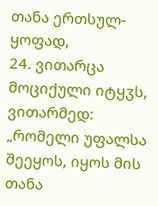თანა ერთსულ-ყოფად,
24. ვითარცა მოციქული იტყჳს, ვითარმედ: „რომელი უფალსა შეეყოს, იყოს მის თანა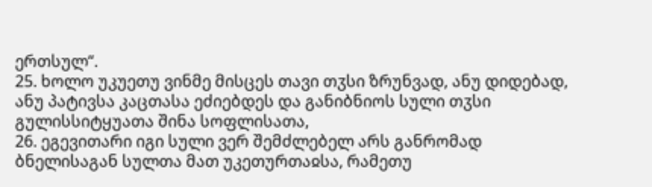ერთსულ“.
25. ხოლო უკუეთუ ვინმე მისცეს თავი თჳსი ზრუნვად, ანუ დიდებად, ანუ პატივსა კაცთასა ეძიებდეს და განიბნიოს სული თჳსი გულისსიტყუათა შინა სოფლისათა,
26. ეგევითარი იგი სული ვერ შემძლებელ არს განრომად ბნელისაგან სულთა მათ უკეთურთაჲსა, რამეთუ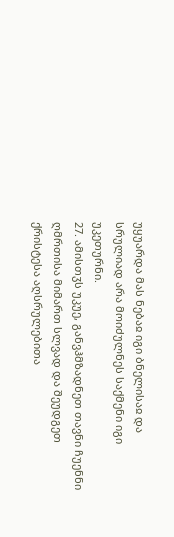უყუარდა მას ნებაჲ იგი ბნელისაჲ და სრულიად არა მოიძულნეს საქმენი იგი უკეთურნი.
27. ამისთჳს უკუე, განვჰმზადნეთ თავნი ჩუენნი ღმრთისა მიმართ სლვად და შეუდგეთ ქრისტესა აღსრულებითა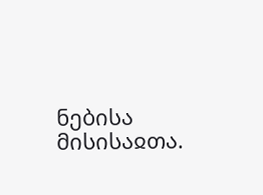ნებისა მისისაჲთა.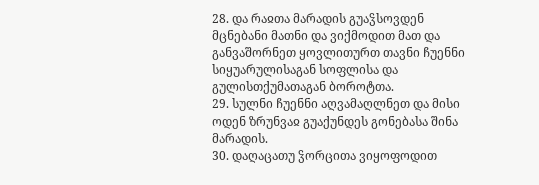28. და რაჲთა მარადის გუაჴსოვდენ მცნებანი მათნი და ვიქმოდით მათ და განვაშორნეთ ყოვლითურთ თავნი ჩუენნი სიყუარულისაგან სოფლისა და გულისთქუმათაგან ბოროტთა.
29. სულნი ჩუენნი აღვამაღლნეთ და მისი ოდენ ზრუნვაჲ გუაქუნდეს გონებასა შინა მარადის.
30. დაღაცათუ ჴორცითა ვიყოფოდით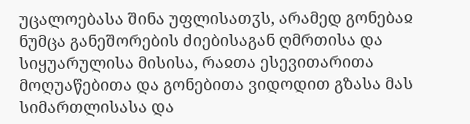უცალოებასა შინა უფლისათჳს, არამედ გონებაჲ ნუმცა განეშორების ძიებისაგან ღმრთისა და სიყუარულისა მისისა, რაჲთა ესევითარითა მოღუაწებითა და გონებითა ვიდოდით გზასა მას სიმართლისასა და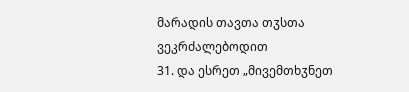მარადის თავთა თჳსთა ვეკრძალებოდით
31. და ესრეთ „მივემთხჳნეთ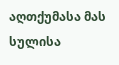აღთქუმასა მას სულისა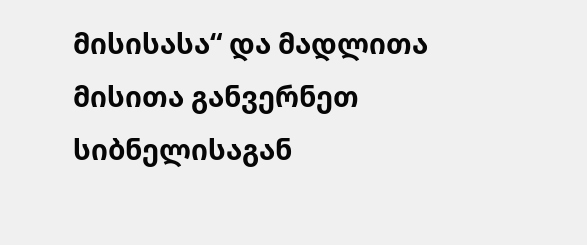მისისასა“ და მადლითა მისითა განვერნეთ სიბნელისაგან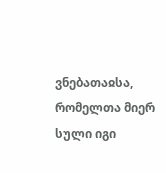ვნებათაჲსა, რომელთა მიერ სული იგი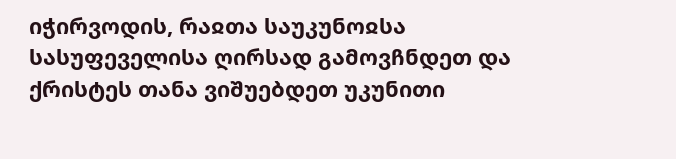იჭირვოდის, რაჲთა საუკუნოჲსა სასუფეველისა ღირსად გამოვჩნდეთ და ქრისტეს თანა ვიშუებდეთ უკუნითი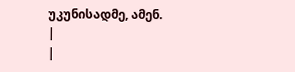უკუნისადმე, ამენ.
|
|